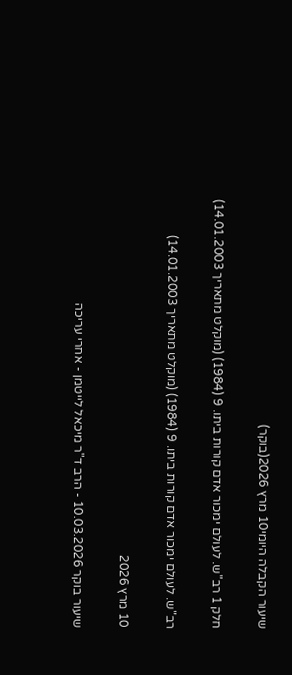שיעור הקבלה היומי10 מרץ 2026(בוקר)

חלק 1 רב"ש. לעולם ימכור אדם קורות ביתו. 9 (1984) (מוקלט מתאריך 14.01.2003)

רב"ש. לעולם ימכור אדם קורות ביתו. 9 (1984) (מוקלט מתאריך 14.01.2003)

10 מרץ 2026

שיעור בוקר 10.03.2026 - הרב ד"ר מיכאל לייטמן - אחרי עריכה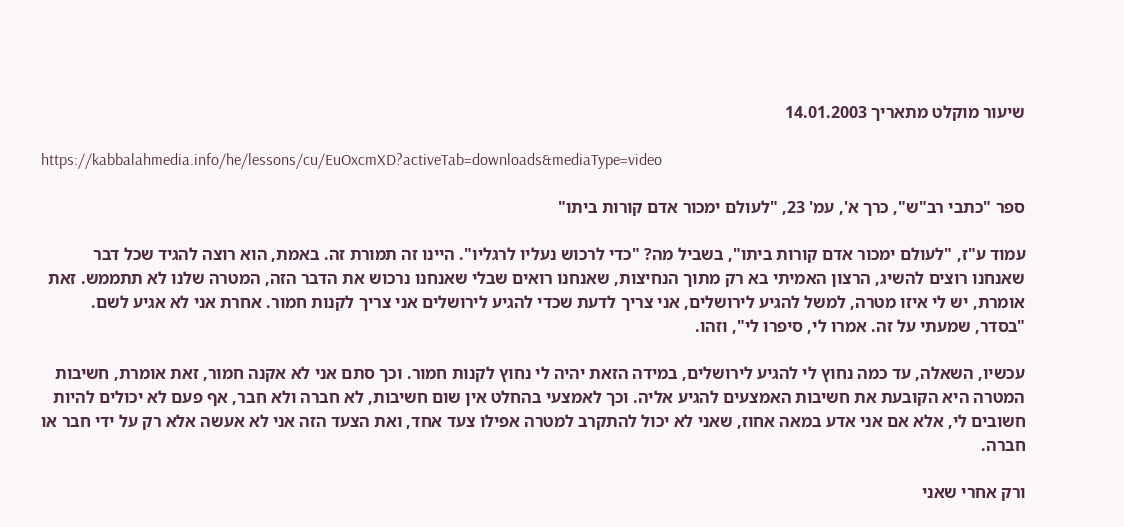שיעור מוקלט מתאריך 14.01.2003

https://kabbalahmedia.info/he/lessons/cu/EuOxcmXD?activeTab=downloads&mediaType=video

ספר "כתבי רב"ש", כרך א', עמ' 23, "לעולם ימכור אדם קורות ביתו"

עמוד ע"ז, "לעולם ימכור אדם קורות ביתו", בשביל מה? "כדי לרכוש נעליו לרגליו". היינו זה תמורת זה. באמת, הוא רוצה להגיד שכל דבר שאנחנו רוצים להשיג, הרצון האמיתי בא רק מתוך הנחיצות, שאנחנו רואים שבלי שאנחנו נרכוש את הדבר הזה, המטרה שלנו לא תתממש. זאת אומרת, יש לי איזו מטרה, למשל להגיע לירושלים, אני צריך לדעת שכדי להגיע לירושלים אני צריך לקנות חמור. אחרת אני לא אגיע לשם. "בסדר, שמעתי על זה. אמרו לי, סיפרו לי", וזהו.

עכשיו, השאלה, עד כמה נחוץ לי להגיע לירושלים, במידה הזאת יהיה לי נחוץ לקנות חמור. וכך סתם אני לא אקנה חמור, זאת אומרת, חשיבות המטרה היא הקובעת את חשיבות האמצעים להגיע אליה. וכך לאמצעי בהחלט אין שום חשיבות, לא חברה ולא חבר, אף פעם לא יכולים להיות חשובים לי, אלא אם אני אדע במאה אחוז, שאני לא יכול להתקרב למטרה אפילו צעד אחד, ואת הצעד הזה אני לא אעשה אלא רק על ידי חבר או חברה.

ורק אחרי שאני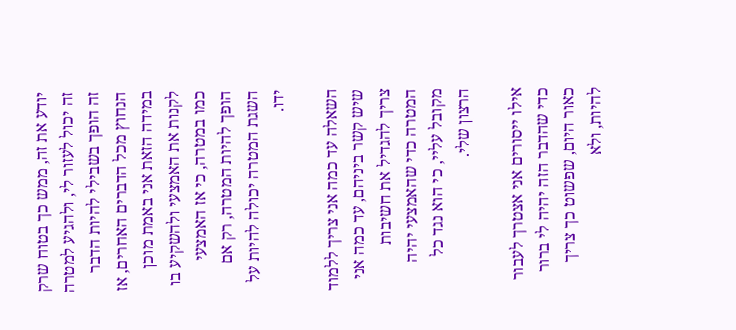יודע את זה, ממש כך בטוח שרק זה יכול לעזור לי, ולהגיע למטרה זה הופך בשבילי להיות הדבר הנחוץ מכל הדברים האחרים, אז במידה הזאת אני באמת מוכן לקנות את האמצעי ולהשקיע בו כמו במטרה, כי אז האמצעי הופך להיות המטרה, רק אם השגת המטרה יכולה להיות על ידו.

השאלה עד כמה אני צריך ללמוד שיש קשר ביניהם, עד כמה אני צריך להגדיל את חשיבות המטרה כדי שהאמצעי יהיה מקובל עליי, כי הוא נגד כל הרצון שלי.

אילו ייסורים אני אצטרך לעבור כדי שהדבר הזה יהיה לי ברור כאור היום, שפשוט כך צריך להיות, ולא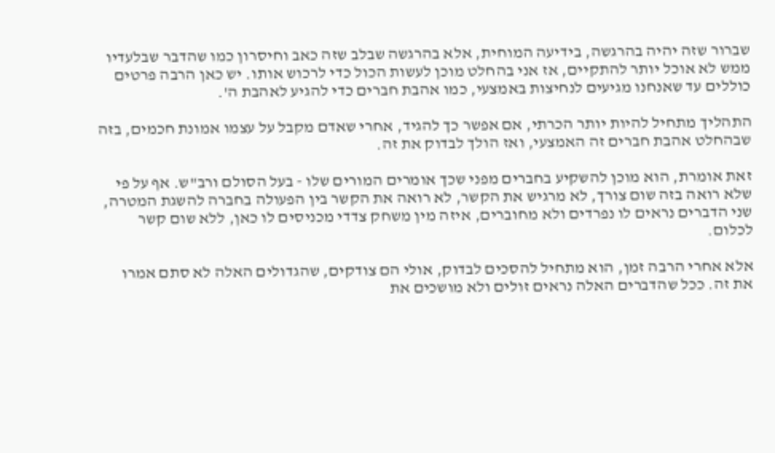שברור שזה יהיה בהרגשה, בידיעה המוחית, אלא בהרגשה שבלב שזה כאב וחיסרון כמו שהדבר שבלעדיו ממש לא אוכל יותר להתקיים, אז אני בהחלט מוכן לעשות הכול כדי לרכוש אותו. יש כאן הרבה פרטים כוללים עד שאנחנו מגיעים לנחיצות באמצעי, כמו אהבת חברים כדי להגיע לאהבת ה'.

התהליך מתחיל להיות יותר הכרתי, אם אפשר כך להגיד, אחרי שאדם מקבל על עצמו אמונת חכמים, בזה שבהחלט אהבת חברים זה האמצעי, ואז הולך לבדוק את זה.

זאת אומרת, הוא מוכן להשקיע בחברים מפני שכך אומרים המורים שלו - בעל הסולם ורב"ש. אף על פי שלא רואה בזה שום צורך, לא מרגיש את הקשר, לא רואה את הקשר בין הפעולה בחברה להשגת המטרה, שני הדברים נראים לו נפרדים ולא מחוברים, איזה מין משחק צדדי מכניסים לו כאן, ללא שום קשר לכלום.

אלא אחרי הרבה זמן, הוא מתחיל להסכים לבדוק, אולי הם צודקים, שהגדולים האלה לא סתם אמרו את זה. ככל שהדברים האלה נראים זולים ולא מושכים את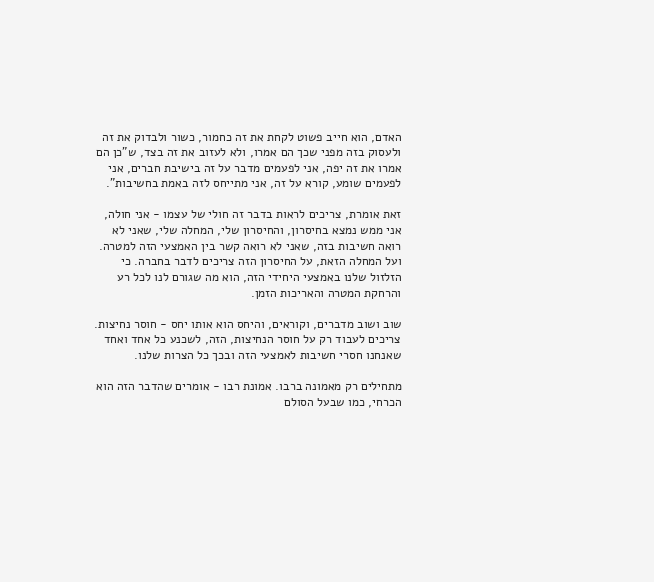האדם, הוא חייב פשוט לקחת את זה כחמור, כשור ולבדוק את זה ולעסוק בזה מפני שכך הם אמרו, ולא לעזוב את זה בצד, ש"כן הם אמרו את זה יפה, אני לפעמים מדבר על זה בישיבת חברים, אני לפעמים שומע, קורא על זה, אני מתייחס לזה באמת בחשיבות".

זאת אומרת, צריכים לראות בדבר זה חולי של עצמו - אני חולה, אני ממש נמצא בחיסרון, והחיסרון שלי, המחלה שלי, שאני לא רואה חשיבות בזה, שאני לא רואה קשר בין האמצעי הזה למטרה. ועל המחלה הזאת, על החיסרון הזה צריכים לדבר בחברה. כי הזלזול שלנו באמצעי היחידי הזה, הוא מה שגורם לנו לכל רע והרחקת המטרה והאריכות הזמן.

שוב ושוב מדברים, וקוראים, והיחס הוא אותו יחס - חוסר נחיצות. צריכים לעבוד רק על חוסר הנחיצות, הזה, לשכנע כל אחד ואחד שאנחנו חסרי חשיבות לאמצעי הזה ובכך כל הצרות שלנו.

מתחילים רק מאמונה ברבו. אמונת רבו - אומרים שהדבר הזה הוא הכרחי, כמו שבעל הסולם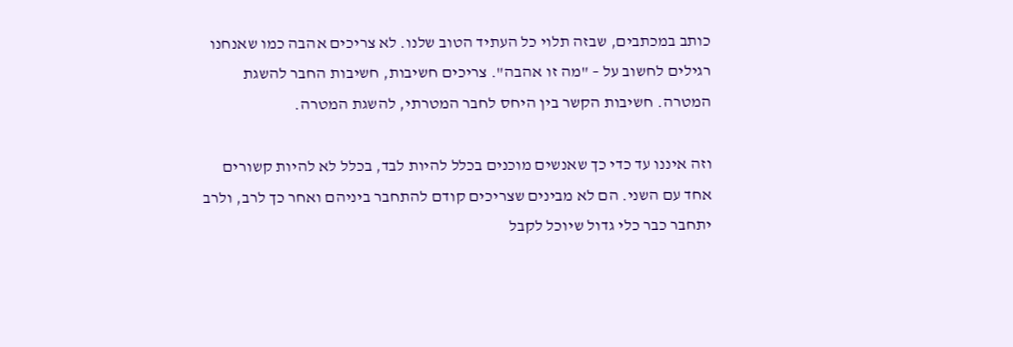כותב במכתבים, שבזה תלוי כל העתיד הטוב שלנו. לא צריכים אהבה כמו שאנחנו רגילים לחשוב על – "מה זו אהבה". צריכים חשיבות, חשיבות החבר להשגת המטרה. חשיבות הקשר בין היחס לחבר המטרתי, להשגת המטרה.

וזה איננו עד כדי כך שאנשים מוכנים בכלל להיות לבד, בכלל לא להיות קשורים אחד עם השני. הם לא מבינים שצריכים קודם להתחבר ביניהם ואחר כך לרב, ולרב יתחבר כבר כלי גדול שיוכל לקבל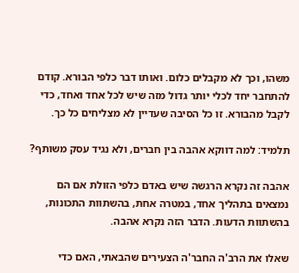משהו, וכך לא מקבלים כלום. ואותו דבר כלפי הבורא. קודם להתחבר יחד לכלי יותר גדול מזה שיש לכל אחד ואחד, כדי לקבל מהבורא. זו כל הסיבה שעדיין לא מצליחים כל כך.

תלמיד: למה דווקא אהבה בין חברים, ולא נגיד עסק משותף?

אהבה זה נקרא הרגשה שיש באדם כלפי הזולת אם הם נמצאים בתהליך אחד, במטרה אחת, בהשתוות התכונות, בהשתוות הדעות. הדבר הזה נקרא אהבה.

שאלו את הרב'ה החבר'ה הצעירים שהבאתי, האם כדי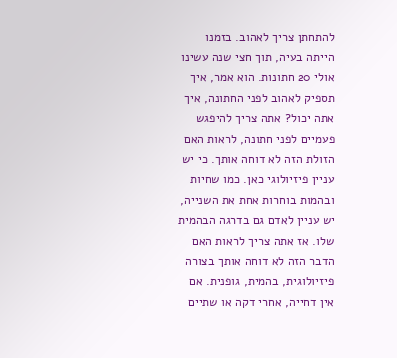להתחתן צריך לאהוב. בזמנו הייתה בעיה, תוך חצי שנה עשינו אולי 20 חתונות. הוא אמר, איך תספיק לאהוב לפני החתונה, איך אתה יכול? אתה צריך להיפגש פעמיים לפני חתונה, לראות האם הזולת הזה לא דוחה אותך. כי יש עניין פיזיולוגי כאן. כמו שחיות ובהמות בוחרות אחת את השנייה, יש עניין לאדם גם בדרגה הבהמית שלו. אז אתה צריך לראות האם הדבר הזה לא דוחה אותך בצורה פיזיולוגית, בהמית, גופנית. אם אין דחייה, אחרי דקה או שתיים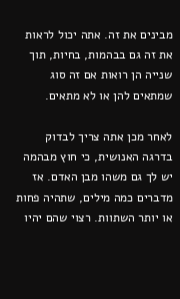מבינים את זה. אתה יכול לראות את זה גם בבהמות, בחיות, תוך שנייה הן רואות אם זה סוג שמתאים להן או לא מתאים.

לאחר מכן אתה צריך לבדוק בדרגה האנושית, כי חוץ מבהמה יש לך גם משהו מבן האדם. אז מדברים כמה מילים, שתהיה פחות או יותר השתוות. רצוי שהם יהיו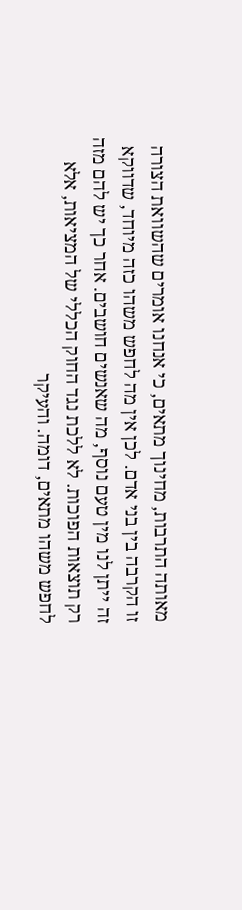מאותה התרבות, מחינוך מתאים, כי אנחנו אומרים שהשוואת הצורה זו הקרבה בין בני אדם. לכן אין מה לחפש משהו כזה מיוחד, שדווקא זה ייתן לנו מין טעם נוסף, מה שאנשים חושבים. אחר כך יש להם מזה רק תוצאות הפוכות. לא ללכת נגד החוק הכללי של המציאות, אלא לחפש משהו מתאים, דומה. והעיקר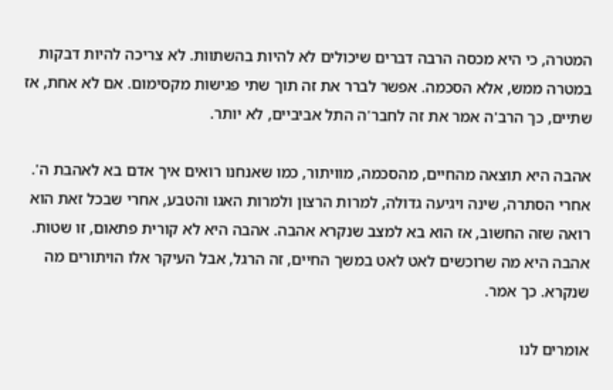המטרה, כי היא מכסה הרבה דברים שיכולים לא להיות בהשתוות. לא צריכה להיות דבקות במטרה ממש, אלא הסכמה. אפשר לברר את זה תוך שתי פגישות מקסימום. אם לא אחת, אז שתיים, כך הרב'ה אמר את זה לחבר'ה התל אביביים, לא יותר.

אהבה היא תוצאה מהחיים, מהסכמה, מוויתור, כמו שאנחנו רואים איך אדם בא לאהבת ה'. אחרי הסתרה, שינה ויגיעה גדולה, למרות הרצון ולמרות האגו והטבע, אחרי שבכל זאת הוא רואה שזה החשוב, אז הוא בא למצב שנקרא אהבה. אהבה היא לא קורית פתאום, זו שטות. אהבה היא מה שרוכשים לאט לאט במשך החיים, זה הרגל, אבל העיקר אלו הויתורים מה שנקרא. כך אמר.

אומרים לנו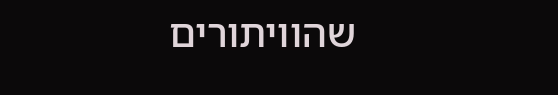שהוויתורים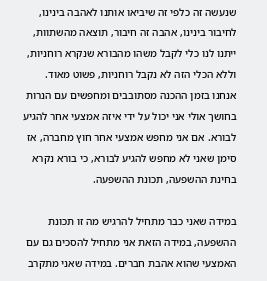שנעשה זה כלפי זה שיביאו אותנו לאהבה בינינו, לחיבור בינינו, אהבה זה חיבור, תוצאה מהשתוות, ייתנו לנו כלי לקבל משהו מהבורא שנקרא רוחניות, וללא הכלי הזה לא נקבל רוחניות, פשוט מאוד. אנחנו בזמן ההכנה מסתובבים ומחפשים עם הנרות בחושך אולי אני יכול על ידי איזה אמצעי אחר להגיע לבורא. אם אני מחפש אמצעי אחר חוץ מחברה, אז סימן שאני לא מחפש להגיע לבורא, כי בורא נקרא בחינת ההשפעה, תכונת ההשפעה.

במידה שאני כבר מתחיל להרגיש מה זו תכונת ההשפעה, במידה הזאת אני מתחיל להסכים גם עם האמצעי שהוא אהבת חברים. במידה שאני מתקרב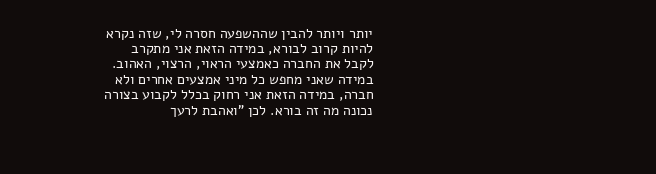יותר ויותר להבין שההשפעה חסרה לי, שזה נקרא להיות קרוב לבורא, במידה הזאת אני מתקרב לקבל את החברה כאמצעי הראוי, הרצוי, האהוב. במידה שאני מחפש כל מיני אמצעים אחרים ולא חברה, במידה הזאת אני רחוק בכלל לקבוע בצורה נכונה מה זה בורא. לכן "ואהבת לרעך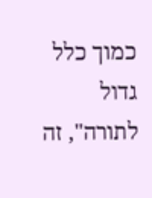כמוך כלל גדול לתורה", זה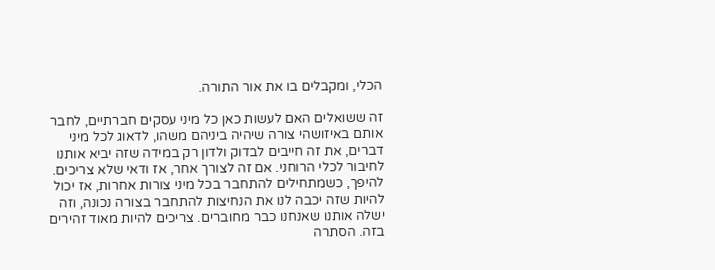הכלי, ומקבלים בו את אור התורה.

זה ששואלים האם לעשות כאן כל מיני עסקים חברתיים, לחבר אותם באיזושהי צורה שיהיה ביניהם משהו, לדאוג לכל מיני דברים, את זה חייבים לבדוק ולדון רק במידה שזה יביא אותנו לחיבור לכלי הרוחני. אם זה לצורך אחר, אז ודאי שלא צריכים. להיפך, כשמתחילים להתחבר בכל מיני צורות אחרות, אז יכול להיות שזה יכבה לנו את הנחיצות להתחבר בצורה נכונה, וזה ישלה אותנו שאנחנו כבר מחוברים. צריכים להיות מאוד זהירים בזה. הסתרה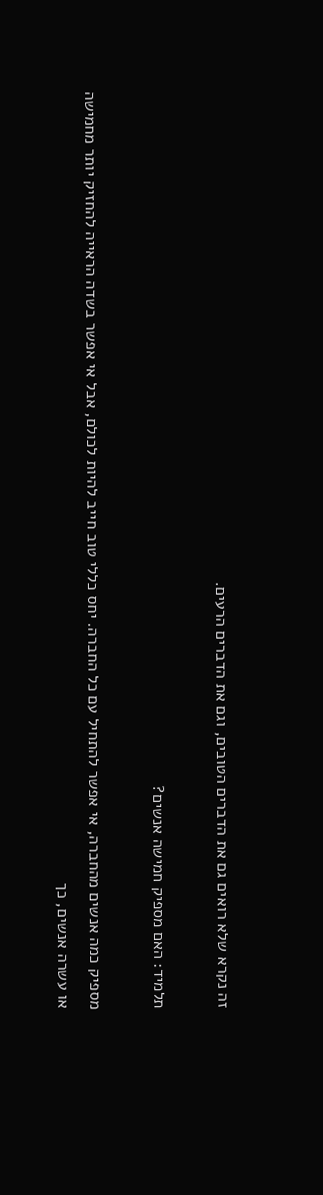זה נקרא שלא רואים גם את הדברים הטובים, וגם את הדברים הרעים.

תלמיד: האם מספיק חמישה אנשים?

מספיק כמה אנשים מהחברה, אי אפשר להתחיל עם כל החברה. יחס כללי טוב חייב להיות לכולם, אבל אי אפשר בשדה הראייה להחזיק יותר מחמישה או עשרה אנשים, כך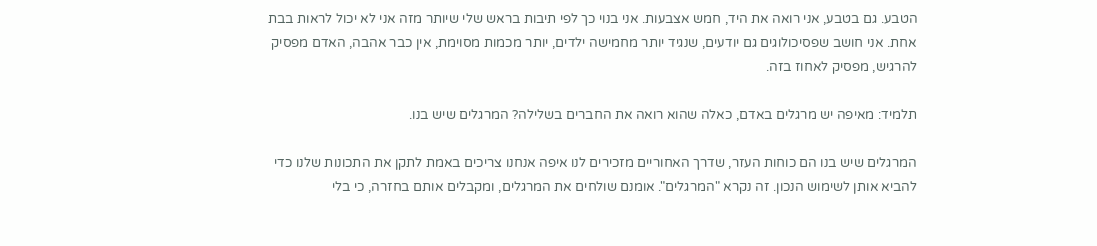הטבע. גם בטבע, אני רואה את היד, חמש אצבעות. אני בנוי כך לפי תיבות בראש שלי שיותר מזה אני לא יכול לראות בבת אחת. אני חושב שפסיכולוגים גם יודעים, שנגיד יותר מחמישה ילדים, יותר מכמות מסוימת, אין כבר אהבה, האדם מפסיק להרגיש, מפסיק לאחוז בזה.

תלמיד: מאיפה יש מרגלים באדם, כאלה שהוא רואה את החברים בשלילה? המרגלים שיש בנו.

המרגלים שיש בנו הם כוחות העזר, שדרך האחוריים מזכירים לנו איפה אנחנו צריכים באמת לתקן את התכונות שלנו כדי להביא אותן לשימוש הנכון. זה נקרא "המרגלים". אומנם שולחים את המרגלים, ומקבלים אותם בחזרה, כי בלי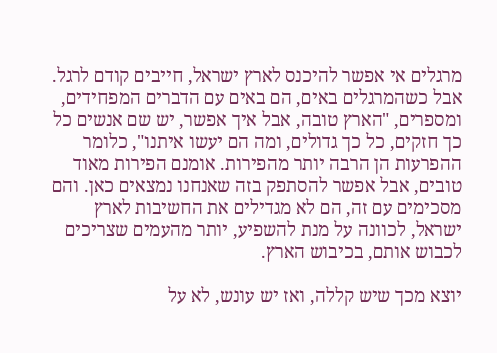מרגלים אי אפשר להיכנס לארץ ישראל, חייבים קודם לרגל. אבל כשהמרגלים באים, הם באים עם הדברים המפחידים, ומספרים, "הארץ טובה, אבל איך אפשר, יש שם אנשים כל כך חזקים, כל כך גדולים, ומה הם יעשו איתנו", כלומר ההפרעות הן הרבה יותר מהפירות. אומנם הפירות מאוד טובים, אבל אפשר להסתפק בזה שאנחנו נמצאים כאן. והם מסכימים עם זה, הם לא מגדילים את החשיבות לארץ ישראל, לכוונה על מנת להשפיע, יותר מהעמים שצריכים לכבוש אותם, בכיבוש הארץ.

יוצא מכך שיש קללה, ואז יש עונש, לא על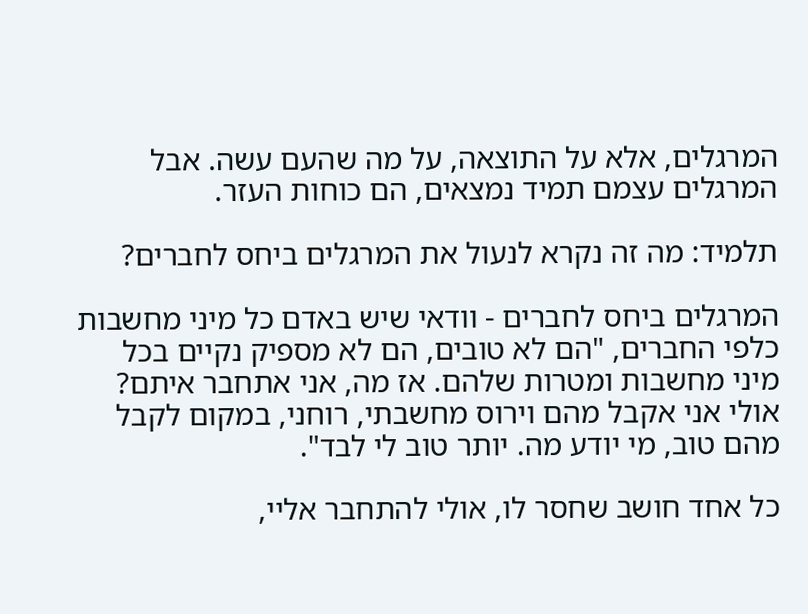המרגלים, אלא על התוצאה, על מה שהעם עשה. אבל המרגלים עצמם תמיד נמצאים, הם כוחות העזר.

תלמיד: מה זה נקרא לנעול את המרגלים ביחס לחברים?

המרגלים ביחס לחברים - וודאי שיש באדם כל מיני מחשבות כלפי החברים, "הם לא טובים, הם לא מספיק נקיים בכל מיני מחשבות ומטרות שלהם. אז מה, אני אתחבר איתם? אולי אני אקבל מהם וירוס מחשבתי, רוחני, במקום לקבל מהם טוב, מי יודע מה. יותר טוב לי לבד".

כל אחד חושב שחסר לו, אולי להתחבר אליי,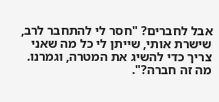אבל לחברים? "חסר לי להתחבר לרב, שישרת אותי, שייתן לי כל מה שאני צריך כדי להשיג את המטרה, וגמרנו. מה זה חברה?".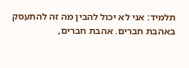תלמיד: אני לא יכול להבין מה זה להתעסק באהבת חברים. אהבת חברים,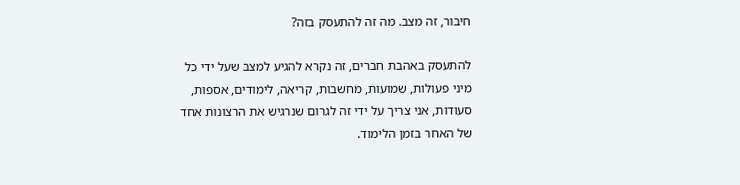חיבור, זה מצב. מה זה להתעסק בזה?

להתעסק באהבת חברים, זה נקרא להגיע למצב שעל ידי כל מיני פעולות, שמועות, מחשבות, קריאה, לימודים, אספות, סעודות, אני צריך על ידי זה לגרום שנרגיש את הרצונות אחד של האחר בזמן הלימוד.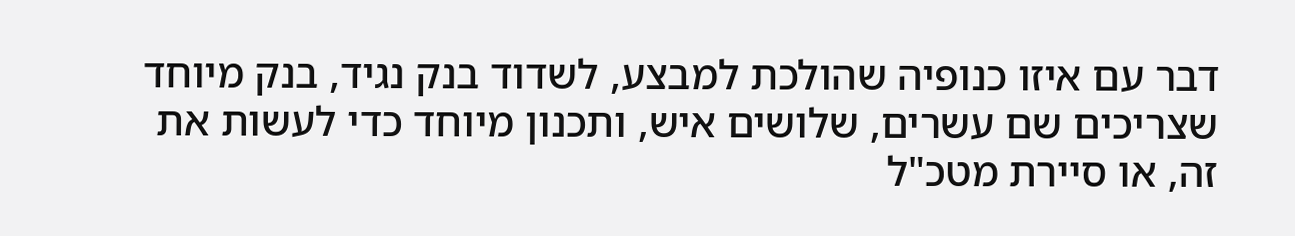דבר עם איזו כנופיה שהולכת למבצע, לשדוד בנק נגיד, בנק מיוחד שצריכים שם עשרים, שלושים איש, ותכנון מיוחד כדי לעשות את זה, או סיירת מטכ"ל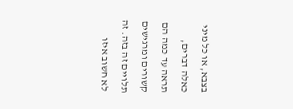בצבא, או כל מיני כאלה דברים, תראה עד כמה הם קשורים ומרגישים תלויים זה בזה. זה לא חשוב איזו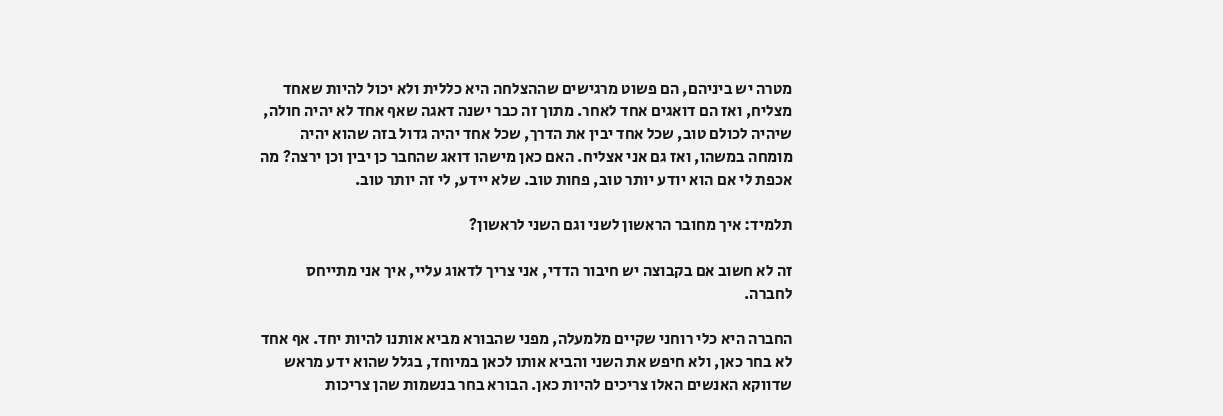מטרה יש ביניהם, הם פשוט מרגישים שההצלחה היא כללית ולא יכול להיות שאחד מצליח, ואז הם דואגים אחד לאחר. מתוך זה כבר ישנה דאגה שאף אחד לא יהיה חולה, שיהיה לכולם טוב, שכל אחד יבין את הדרך, שכל אחד יהיה גדול בזה שהוא יהיה מומחה במשהו, ואז גם אני אצליח. האם כאן מישהו דואג שהחבר כן יבין וכן ירצה? מה אכפת לי אם הוא יודע יותר טוב, פחות טוב. שלא יידע, לי זה יותר טוב.

תלמיד: איך מחובר הראשון לשני וגם השני לראשון?

זה לא חשוב אם בקבוצה יש חיבור הדדי, אני צריך לדאוג עליי, איך אני מתייחס לחברה.

החברה היא כלי רוחני שקיים מלמעלה, מפני שהבורא מביא אותנו להיות יחד. אף אחד לא בחר כאן, ולא חיפש את השני והביא אותו לכאן במיוחד, בגלל שהוא ידע מראש שדווקא האנשים האלו צריכים להיות כאן. הבורא בחר בנשמות שהן צריכות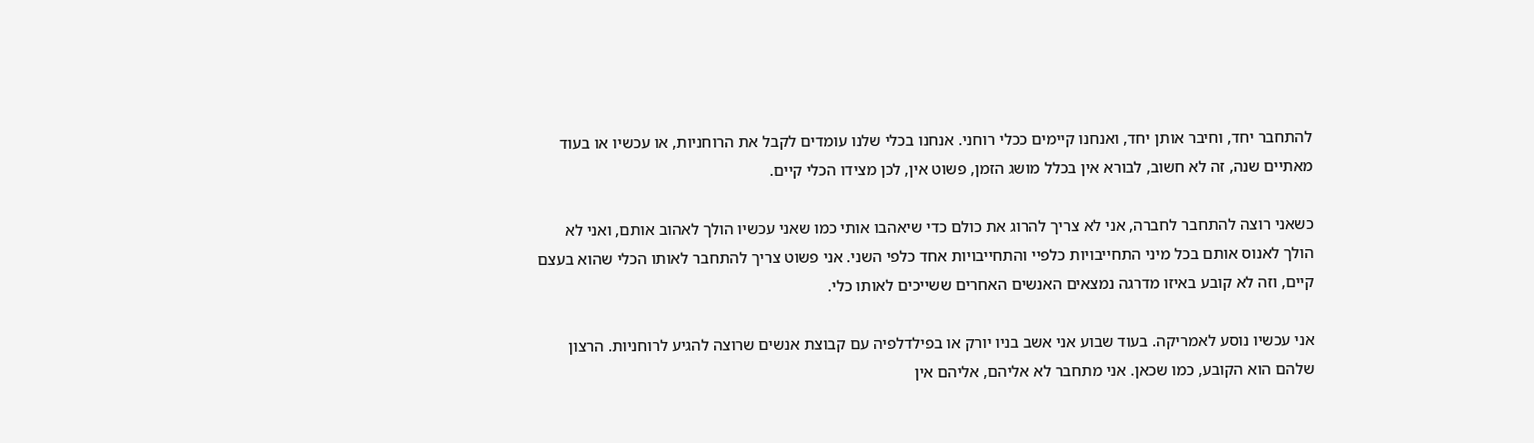להתחבר יחד, וחיבר אותן יחד, ואנחנו קיימים ככלי רוחני. אנחנו בכלי שלנו עומדים לקבל את הרוחניות, או עכשיו או בעוד מאתיים שנה, זה לא חשוב, לבורא אין בכלל מושג הזמן, פשוט אין, לכן מצידו הכלי קיים.

כשאני רוצה להתחבר לחברה, אני לא צריך להרוג את כולם כדי שיאהבו אותי כמו שאני עכשיו הולך לאהוב אותם, ואני לא הולך לאנוס אותם בכל מיני התחייבויות כלפיי והתחייבויות אחד כלפי השני. אני פשוט צריך להתחבר לאותו הכלי שהוא בעצם קיים, וזה לא קובע באיזו מדרגה נמצאים האנשים האחרים ששייכים לאותו כלי.

אני עכשיו נוסע לאמריקה. בעוד שבוע אני אשב בניו יורק או בפילדלפיה עם קבוצת אנשים שרוצה להגיע לרוחניות. הרצון שלהם הוא הקובע, כמו שכאן. אני מתחבר לא אליהם, אליהם אין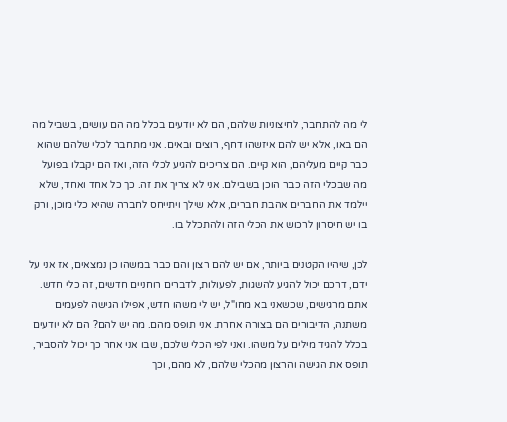לי מה להתחבר, לחיצוניות שלהם, הם לא יודעים בכלל מה הם עושים, בשביל מה הם באו, אלא יש להם איזשהו דחף, רוצים ובאים. אני מתחבר לכלי שלהם שהוא כבר קיים מעליהם, הוא קיים. הם צריכים להגיע לכלי הזה, ואז הם יקבלו בפועל מה שבכלי הזה כבר הוכן בשבילם. אני לא צריך את זה. כך כל אחד ואחד, שלא יילמד את החברים אהבת חברים, אלא שילך ויתייחס לחברה שהיא כלי מוכן, ורק בו יש חיסרון לרכוש את הכלי הזה ולהתכלל בו.

לכן, שיהיו הקטנים ביותר, אם יש להם רצון והם כבר במשהו כן נמצאים, אז אני על ידם, דרכם יכול להגיע להשגות, לפעולות, לדברים רוחניים חדשים, זה כלי חדש. אתם מרגישים, שכשאני בא מחו"ל, יש לי משהו חדש, אפילו הגישה לפעמים משתנה, הדיבורים הם בצורה אחרת. אני תופס מהם. מה יש להם? הם לא יודעים בכלל להגיד מילים על משהו. ואני לפי הכלי שלכם, שבו אני אחר כך יכול להסביר, תופס את הגישה והרצון מהכלי שלהם, לא מהם, וכך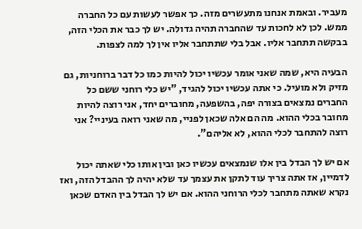מעביר. ובאמת אנחנו מתעשרים מזה. כך אפשר לעשות עם כל החברה ממש. לכן לא לחכות עד שהחברה תהיה גדולה. יש לך כבר את הכלי הזה, בבקשה תתחבר אליו. אבל בלי שתתחבר אליו אין לך למה לצפות.

הבעיה היא, שמה שאני אומר עכשיו יכול להיות כמו כל דבר ברוחניות, גם מזיק ולא מועיל. כי אתה עכשיו יכול להגיד, "יש כלי רוחני ששם כל החברים נמצאים בצורה יפה, בהשפעה, מחוברים יחד, אני רוצה להיות מחובר בכלי ההוא. מה הם אלה שכאן לפניי, מה שאני רואה בעיניי? אני רוצה להתחבר לכלי ההוא, לא אליהם".

אם יש לך הבדל בין אלו שנמצאים עכשיו כאן ובין אותו כלי שאתה יכול לדמיין, אז אתה צריך עוד לתקן את עצמך עד שלא יהיה לך ההבדל הזה, ואז נקרא שאתה מתחבר לכלי הרוחני ההוא. אם יש לך הבדל בין האדם שכאן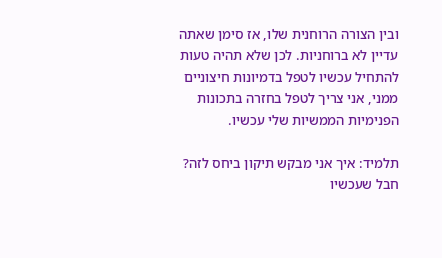ובין הצורה הרוחנית שלו, אז סימן שאתה עדיין לא ברוחניות. לכן שלא תהיה טעות להתחיל עכשיו לטפל בדמיונות חיצוניים ממני, אני צריך לטפל בחזרה בתכונות הפנימיות הממשיות שלי עכשיו.

תלמיד: איך אני מבקש תיקון ביחס לזה? חבל שעכשיו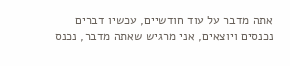אתה מדבר על עוד חודשיים, עכשיו דברים נכנסים ויוצאים, אני מרגיש שאתה מדבר, נכנס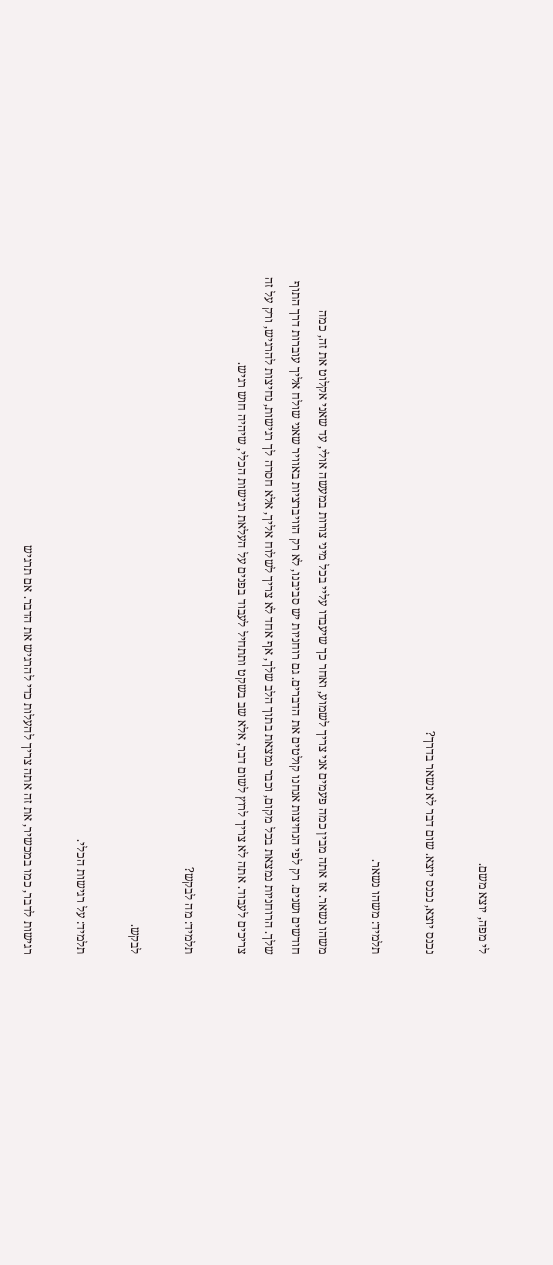לי מפה, יוצא משם.

נכנס יוצא, נכנס יוצא. שום דבר לא נשאר בדרך?

תלמיד: משהו נשאר.

משהו נשאר. אז אתה מבין כמה פעמים אני צריך לשמוע, ואחר כך שיעבדו עליי בכל מיני צורות במעשה אולי, עד שאני אקלוט את זה, כמה חודשים ושנים. רק לפי הנחיצות אנחנו קולטים את הדברים. גם רוחניות יש סביבנו, לא רק הוויברציות באוויר שאני שולח אליך עוברות דרך התוף שלך. הרוחניות נמצאת בכל מקום, וכבר נמצאת בתוך הלב שלך, אף אחד לא צריך לשלוח אליך, אלא חסרה לך רגישות, נחיצות להרגיש, ורק על זה צריכים לעבוד. אתה לא צריך לרוץ לשום דבר, אלא שב בשקט ותתחיל לעבוד בפנים על העלאת רגישות הכלי, שיהיה חוש רגיש.

תלמיד: מה לבקש?

לבקש.

תלמיד: על רגישות הכלי.

רגישות לדבר, כמו במכשיר, את זה אתה צריך להעלות כדי להרגיש את הדבר. אם תרגיש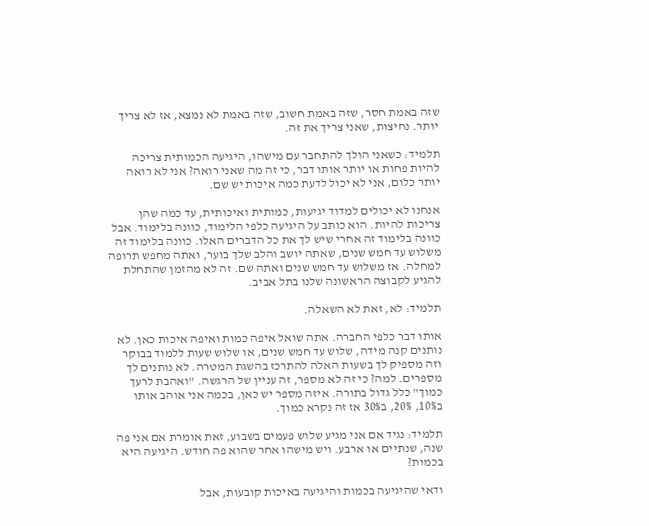שזה באמת חסר, שזה באמת חשוב, שזה באמת לא נמצא, אז לא צריך יותר. נחיצות, שאני צריך את זה.

תלמיד: כשאני הולך להתחבר עם מישהו, היגיעה הכמותית צריכה להיות פחות או יותר אותו דבר, כי זה מה שאני רואה? אני לא רואה יותר כלום, אני לא יכול לדעת כמה איכות יש שם.

אנחנו לא יכולים למדוד יגיעות, כמותית ואיכותית, עד כמה שהן צריכות להיות. הוא כותב על היגיעה כלפי הלימוד, כוונה בלימוד. אבל כוונה בלימוד זה אחרי שיש לך את כל הדברים האלו. כוונה בלימוד זה משלוש עד חמש שנים, שאתה יושב והלב שלך בוער, ואתה מחפש תרופה למחלה. אז משלוש עד חמש שנים ואתה שם. זה לא מהזמן שהתחלת להגיע לקבוצה הראשונה שלנו בתל אביב.

תלמיד: לא, זאת לא השאלה.

אותו דבר כלפי החברה. אתה שואל איפה כמות ואיפה איכות כאן. לא נותנים קנה מידה, שלוש עד חמש שנים, או שלוש שעות ללמוד בבוקר וזה מספיק לך בשעות האלה להתרכז בהשגת המטרה. לא נותנים לך מספרים. למה? כי זה לא מספר, זה עניין של הרגשה. "ואהבת לרעך כמוך" כלל גדול בתורה. איזה מספר יש כאן, בכמה אני אוהב אותו ב10%, 20%, ב30% אז זה נקרא כמוך.

תלמיד: נגיד אם אני מגיע שלוש פעמים בשבוע, זאת אומרת אם אני פה שנה, שנתיים או ארבע. ויש מישהו אחר שהוא פה חודש. היגיעה היא בכמות?

ודאי שהיגיעה בכמות והיגיעה באיכות קובעות, אבל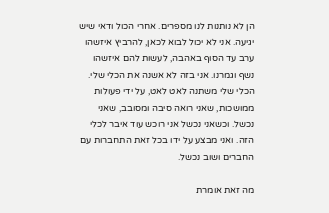הן לא נותנות לנו מספרים. אחרי הכול ודאי שיש יגיעה. אני לא יכול לבוא לכאן, להרביץ איזשהו ערב עד הסוף באהבה, לעשות להם איזשהו נשף וגמרנו. אני בזה לא אשנה את הכלי שלי. הכלי שלי משתנה לאט לאט, על ידי פעולות ממושכות, שאני רואה סיבה ומסובב, שאני נכשל. וכשאני נכשל אני רוכש עוד איבר לכלי הזה. ואני מבצע על ידו בכל זאת התחברות עם החברים ושוב נכשל.

מה זאת אומרת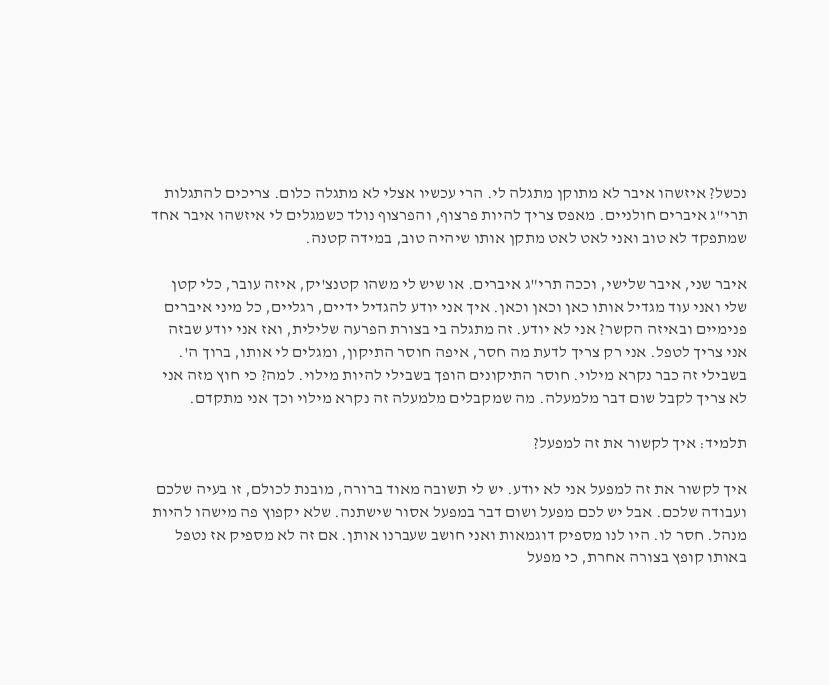נכשל? איזשהו איבר לא מתוקן מתגלה לי. הרי עכשיו אצלי לא מתגלה כלום. צריכים להתגלות תרי"ג איברים חולניים. מאפס צריך להיות פרצוף, והפרצוף נולד כשמגלים לי איזשהו איבר אחד שמתפקד לא טוב ואני לאט לאט מתקן אותו שיהיה טוב, במידה קטנה.

איבר שני, איבר שלישי, וככה תרי"ג איברים. או שיש לי משהו קטנצ'יק, איזה עובר, כלי קטן שלי ואני עוד מגדיל אותו כאן וכאן וכאן. איך אני יודע להגדיל ידיים, רגליים, כל מיני איברים פנימיים ובאיזה הקשר? אני לא יודע. זה מתגלה בי בצורת הפרעה שלילית, ואז אני יודע שבזה אני צריך לטפל. אני רק צריך לדעת מה חסר, איפה חוסר התיקון, ומגלים לי אותו, ברוך ה'. בשבילי זה כבר נקרא מילוי. חוסר התיקונים הופך בשבילי להיות מילוי. למה? כי חוץ מזה אני לא צריך לקבל שום דבר מלמעלה. מה שמקבלים מלמעלה זה נקרא מילוי וכך אני מתקדם.

תלמיד: איך לקשור את זה למפעל?

איך לקשור את זה למפעל אני לא יודע. יש לי תשובה מאוד ברורה, מובנת לכולם, זו בעיה שלכם ועבודה שלכם. אבל יש לכם מפעל ושום דבר במפעל אסור שישתנה. שלא יקפוץ פה מישהו להיות מנהל. חסר לו. היו לנו מספיק דוגמאות ואני חושב שעברנו אותן. אם זה לא מספיק אז נטפל באותו קופץ בצורה אחרת, כי מפעל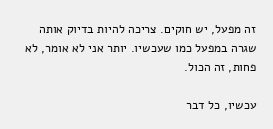זה מפעל, יש חוקים. צריכה להיות בדיוק אותה שגרה במפעל כמו שעכשיו. יותר אני לא אומר, לא פחות, זה הכול.

עכשיו, כל דבר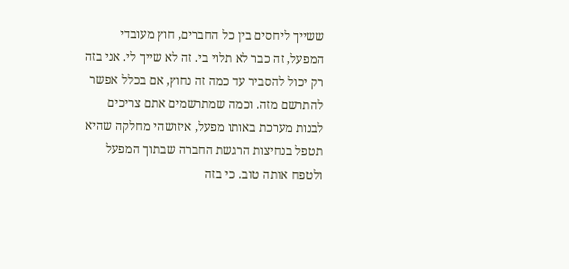ששייך ליחסים בין כל החברים, חוץ מעובדי המפעל, זה כבר לא תלוי בי. זה לא שייך לי. אני בזה רק יכול להסביר עד כמה זה נחוץ, אם בכלל אפשר להתרשם מזה. וכמה שמתרשמים אתם צריכים לבנות מערכת באותו מפעל, איזושהי מחלקה שהיא תטפל בנחיצות הרגשת החברה שבתוך המפעל ולטפח אותה טוב. כי בזה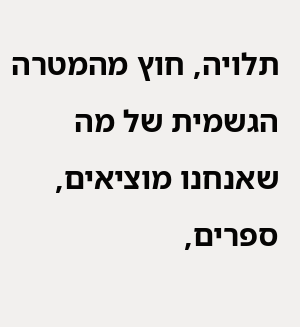תלויה, חוץ מהמטרה הגשמית של מה שאנחנו מוציאים, ספרים,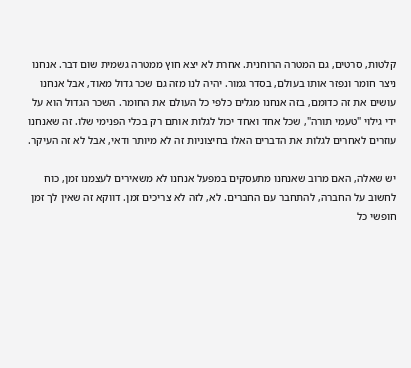קלטות, סרטים, גם המטרה הרוחנית. אחרת לא יצא חוץ ממטרה גשמית שום דבר. אנחנו ניצר חומר ונפזר אותו בעולם, בסדר גמור. יהיה לנו מזה גם שכר גדול מאוד, אבל אנחנו עושים את זה כדומם, בזה אנחנו מגלים כלפי כל העולם את החומר. השכר הגדול הוא על ידי גילוי "טעמי תורה", שכל אחד ואחד יכול לגלות אותם רק בכלי הפנימי שלו. זה שאנחנו עוזרים לאחרים לגלות את הדברים האלו בחיצוניות זה לא מיותר ודאי, אבל לא זה העיקר.

יש שאלה, האם מרוב שאנחנו מתעסקים במפעל אנחנו לא משאירים לעצמנו זמן, כוח לחשוב על החברה, להתחבר עם החברים. לא, לזה לא צריכים זמן. דווקא זה שאין לך זמן חופשי כל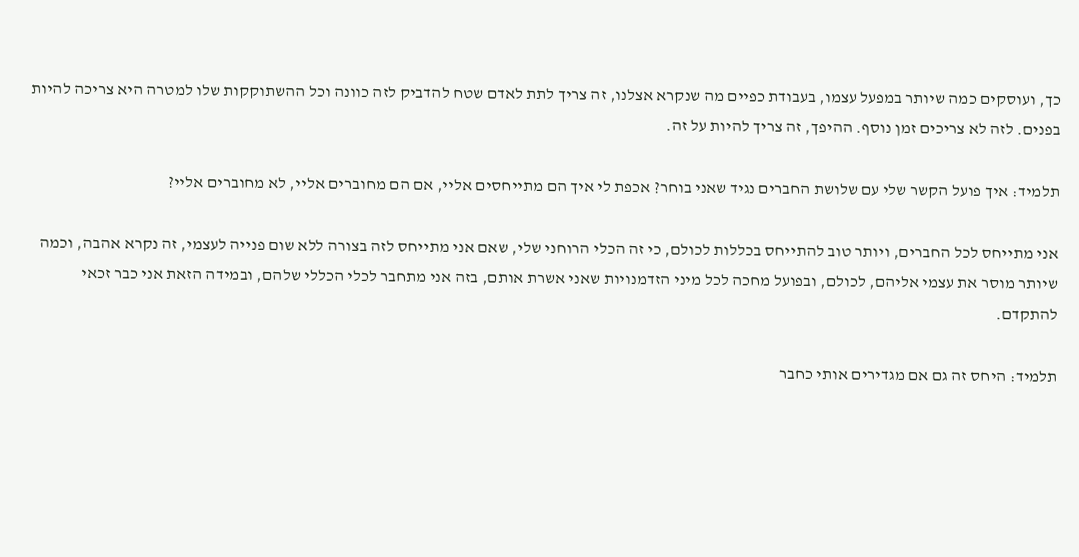כך, ועוסקים כמה שיותר במפעל עצמו, בעבודת כפיים מה שנקרא אצלנו, זה צריך לתת לאדם שטח להדביק לזה כוונה וכל ההשתוקקות שלו למטרה היא צריכה להיות בפנים. לזה לא צריכים זמן נוסף. ההיפך, זה צריך להיות על זה.

תלמיד: איך פועל הקשר שלי עם שלושת החברים נגיד שאני בוחר? אכפת לי איך הם מתייחסים אליי, אם הם מחוברים אליי, לא מחוברים אליי?

אני מתייחס לכל החברים, ויותר טוב להתייחס בכללות לכולם, כי זה הכלי הרוחני שלי, שאם אני מתייחס לזה בצורה ללא שום פנייה לעצמי, זה נקרא אהבה, וכמה שיותר מוסר את עצמי אליהם, לכולם, ובפועל מחכה לכל מיני הזדמנויות שאני אשרת אותם, בזה אני מתחבר לכלי הכללי שלהם, ובמידה הזאת אני כבר זכאי להתקדם.

תלמיד: היחס זה גם אם מגדירים אותי כחבר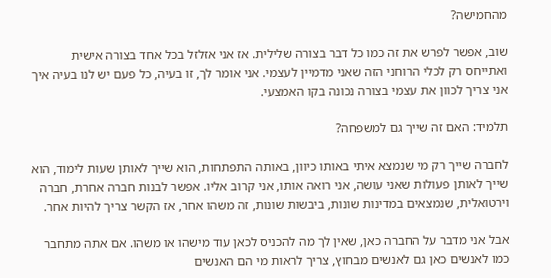מהחמישה?

שוב, אפשר לפרש את זה כמו כל דבר בצורה שלילית. אז אני אזלזל בכל אחד בצורה אישית ואתייחס רק לכלי הרוחני הזה שאני מדמיין לעצמי. אני אומר לך, זו בעיה, כל פעם יש לנו בעיה איך אני צריך לכוון את עצמי בצורה נכונה בקו האמצעי.

תלמיד: האם זה שייך גם למשפחה?

לחברה שייך רק מי שנמצא איתי באותו כיוון, באותה התפתחות, הוא שייך לאותן שעות לימוד, הוא שייך לאותן פעולות שאני עושה, אני רואה אותו, אני קרוב אליו. אפשר לבנות חברה אחרת, חברה וירטואלית, שנמצאים במדינות שונות, ביבשות שונות, זה משהו אחר, אז הקשר צריך להיות אחר.

אבל אני מדבר על החברה כאן, שאין לך מה להכניס לכאן עוד מישהו או משהו. אם אתה מתחבר כמו לאנשים כאן גם לאנשים מבחוץ, צריך לראות מי הם האנשים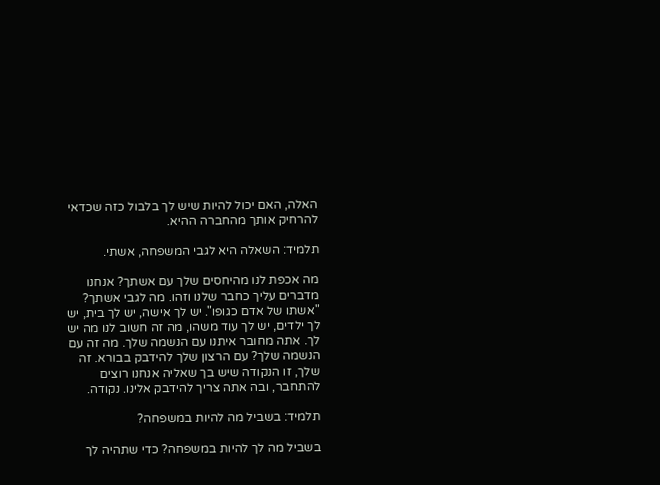האלה, האם יכול להיות שיש לך בלבול כזה שכדאי להרחיק אותך מהחברה ההיא.

תלמיד: השאלה היא לגבי המשפחה, אשתי.

מה אכפת לנו מהיחסים שלך עם אשתך? אנחנו מדברים עליך כחבר שלנו וזהו. מה לגבי אשתך? "אשתו של אדם כגופו". יש לך אישה, יש לך בית, יש לך ילדים, יש לך עוד משהו, מה זה חשוב לנו מה יש לך. אתה מחובר איתנו עם הנשמה שלך. מה זה עם הנשמה שלך? עם הרצון שלך להידבק בבורא. זה שלך, זו הנקודה שיש בך שאליה אנחנו רוצים להתחבר, ובה אתה צריך להידבק אלינו. נקודה.

תלמיד: בשביל מה להיות במשפחה?

בשביל מה לך להיות במשפחה? כדי שתהיה לך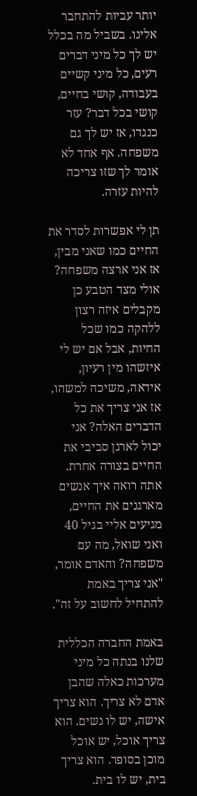יותר עביות להתחבר אלינו. בשביל מה בכלל יש לך כל מיני דברים רעים, כל מיני קשיים בעבודה, קושי בחיים, קושי בכל דבר? עזר כנגדו, אז יש לך גם משפחה. אף אחד לא אומר לך שזו צריכה להיות עזרה.

תן לי אפשרות לסדר את החיים כמו שאני מבין, אז אני ארצה משפחה? אולי מצד הטבע כן מקבלים איזה רצון ללהקה כמו שכל החיות, אבל אם יש לי איזשהו מין רעיון, אידאה, משיכה למשהו, אז אני צריך את כל הדברים האלה? אני יכול לארגן סביבי את החיים בצורה אחרת. אתה רואה איך אנשים מארגנים את החיים, מגיעים אליי בגיל 40 ואני שואל, מה עם משפחה? והאדם אומר, "אני צריך באמת להתחיל לחשוב על זה".

באמת החברה הכללית שלנו בנתה כל מיני מערכות כאלה שהבן אדם לא צריך. הוא צריך אישה, יש לו נשים. הוא צריך אוכל, יש אוכל מוכן בסופר. הוא צריך בית, יש לו בית.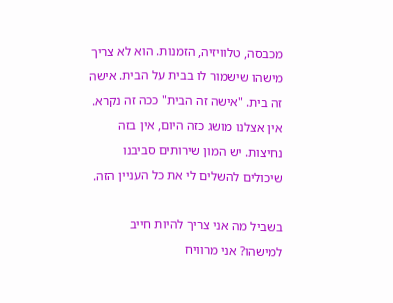מכבסה, טלוויזיה, הזמנות. הוא לא צריך מישהו שישמור לו בבית על הבית. אישה זה בית. "אישה זה הבית" ככה זה נקרא. אין אצלנו מושג כזה היום, אין בזה נחיצות. יש המון שירותים סביבנו שיכולים להשלים לי את כל העניין הזה.

בשביל מה אני צריך להיות חייב למישהו? אני מרוויח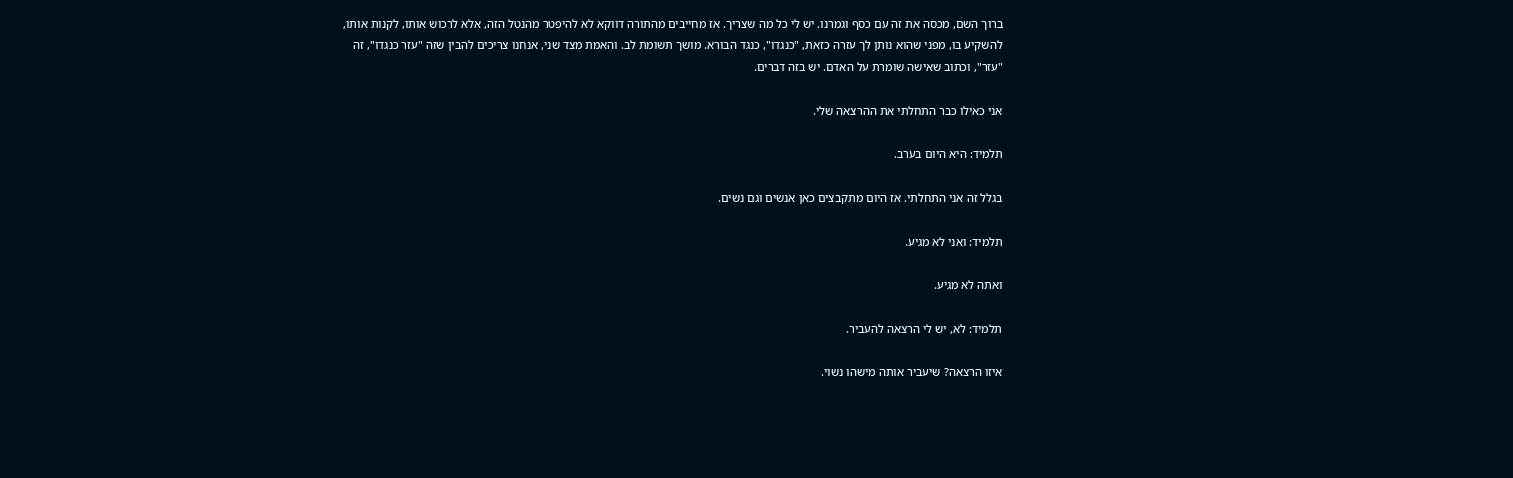ברוך השם, מכסה את זה עם כסף וגמרנו. יש לי כל מה שצריך. אז מחייבים מהתורה דווקא לא להיפטר מהנטל הזה, אלא לרכוש אותו, לקנות אותו, להשקיע בו, מפני שהוא נותן לך עזרה כזאת, "כנגדו", כנגד הבורא. מושך תשומת לב. והאמת מצד שני, אנחנו צריכים להבין שזה "עזר כנגדו", זה "עזר", וכתוב שאישה שומרת על האדם. יש בזה דברים.

אני כאילו כבר התחלתי את ההרצאה שלי.

תלמיד: היא היום בערב.

בגלל זה אני התחלתי. אז היום מתקבצים כאן אנשים וגם נשים.

תלמיד: ואני לא מגיע.

ואתה לא מגיע.

תלמיד: לא, יש לי הרצאה להעביר.

איזו הרצאה? שיעביר אותה מישהו נשוי.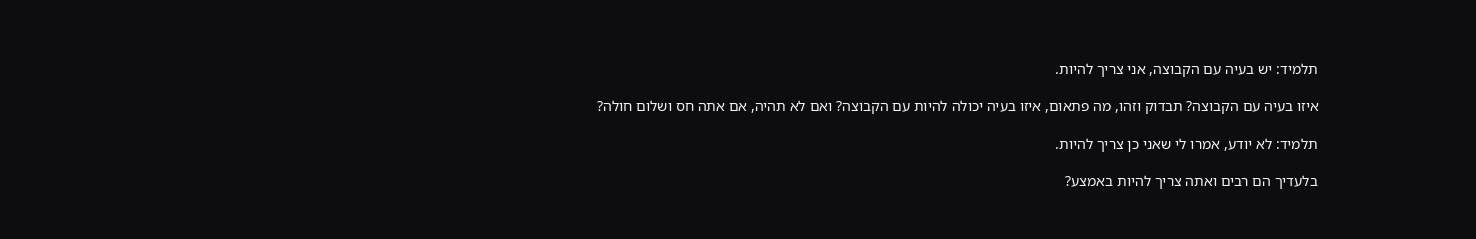תלמיד: יש בעיה עם הקבוצה, אני צריך להיות.

איזו בעיה עם הקבוצה? תבדוק וזהו, מה פתאום, איזו בעיה יכולה להיות עם הקבוצה? ואם לא תהיה, אם אתה חס ושלום חולה?

תלמיד: לא יודע, אמרו לי שאני כן צריך להיות.

בלעדיך הם רבים ואתה צריך להיות באמצע?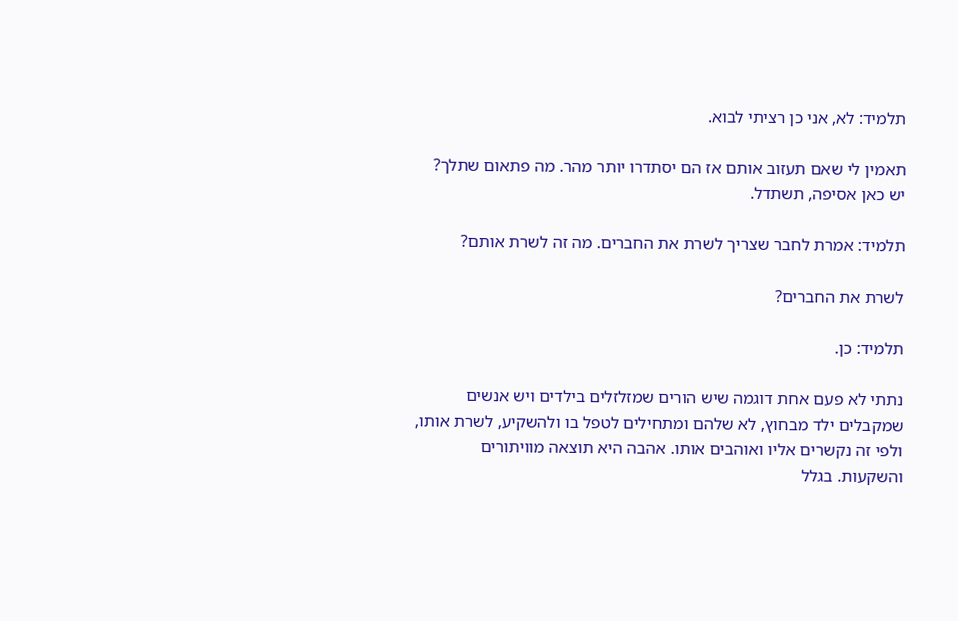תלמיד: לא, אני כן רציתי לבוא.

תאמין לי שאם תעזוב אותם אז הם יסתדרו יותר מהר. מה פתאום שתלך? יש כאן אסיפה, תשתדל.

תלמיד: אמרת לחבר שצריך לשרת את החברים. מה זה לשרת אותם?

לשרת את החברים?

תלמיד: כן.

נתתי לא פעם אחת דוגמה שיש הורים שמזלזלים בילדים ויש אנשים שמקבלים ילד מבחוץ, לא שלהם ומתחילים לטפל בו ולהשקיע, לשרת אותו, ולפי זה נקשרים אליו ואוהבים אותו. אהבה היא תוצאה מוויתורים והשקעות. בגלל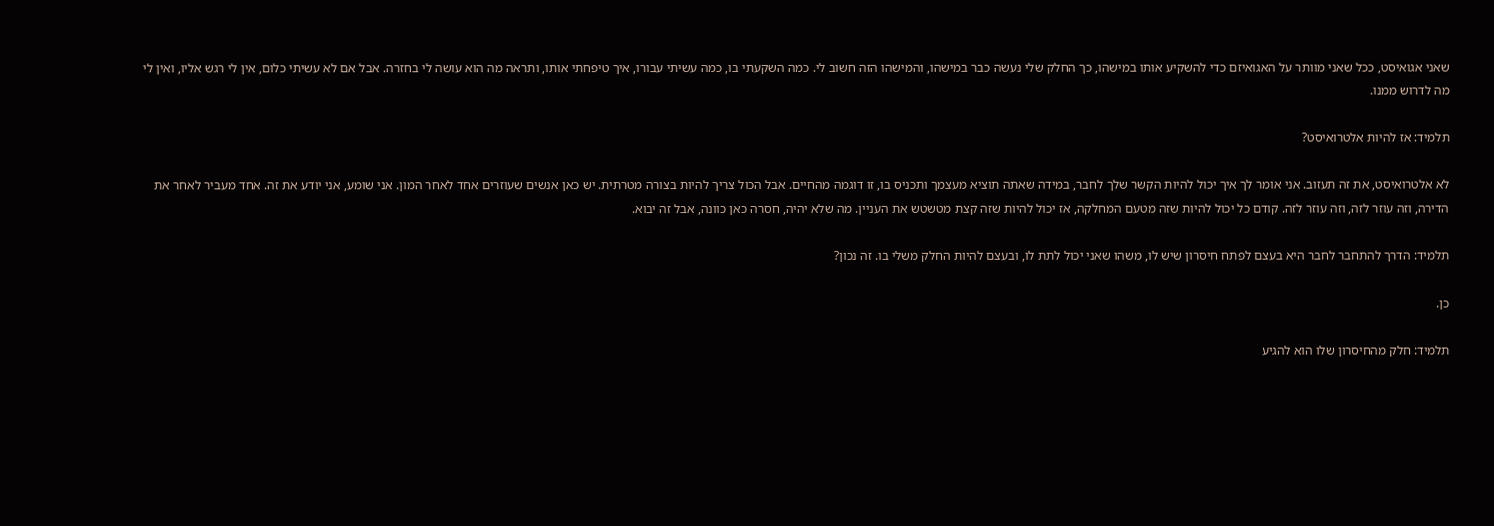שאני אגואיסט, ככל שאני מוותר על האגואיזם כדי להשקיע אותו במישהו, כך החלק שלי נעשה כבר במישהו, והמישהו הזה חשוב לי. כמה השקעתי בו, כמה עשיתי עבורו, איך טיפחתי אותו, ותראה מה הוא עושה לי בחזרה. אבל אם לא עשיתי כלום, אין לי רגש אליו, ואין לי מה לדרוש ממנו.

תלמיד: אז להיות אלטרואיסט?

לא אלטרואיסט, את זה תעזוב. אני אומר לך איך יכול להיות הקשר שלך לחבר, במידה שאתה תוציא מעצמך ותכניס בו, זו דוגמה מהחיים. אבל הכול צריך להיות בצורה מטרתית. יש כאן אנשים שעוזרים אחד לאחר המון. אני שומע, אני יודע את זה. אחד מעביר לאחר את הדירה, וזה עוזר לזה, וזה עוזר לזה. קודם כל יכול להיות שזה מטעם המחלקה, אז יכול להיות שזה קצת מטשטש את העניין. מה שלא יהיה, חסרה כאן כוונה, אבל זה יבוא.

תלמיד: הדרך להתחבר לחבר היא בעצם לפתח חיסרון שיש לו, משהו שאני יכול לתת לו, ובעצם להיות החלק משלי בו. זה נכון?

כן.

תלמיד: חלק מהחיסרון שלו הוא להגיע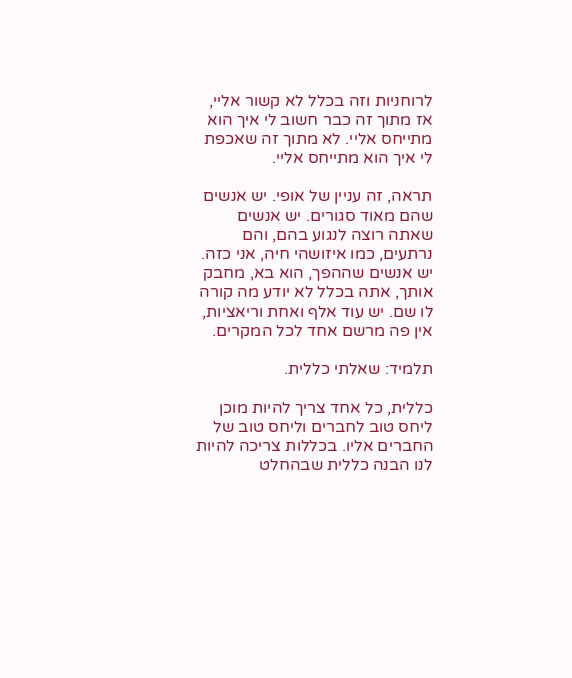לרוחניות וזה בכלל לא קשור אליי, אז מתוך זה כבר חשוב לי איך הוא מתייחס אליי. לא מתוך זה שאכפת לי איך הוא מתייחס אליי.

תראה, זה עניין של אופי. יש אנשים שהם מאוד סגורים. יש אנשים שאתה רוצה לנגוע בהם, והם נרתעים, כמו איזושהי חיה, אני כזה. יש אנשים שההפך, הוא בא, מחבק אותך, אתה בכלל לא יודע מה קורה לו שם. יש עוד אלף ואחת וריאציות, אין פה מרשם אחד לכל המקרים.

תלמיד: שאלתי כללית.

כללית, כל אחד צריך להיות מוכן ליחס טוב לחברים וליחס טוב של החברים אליו. בכללות צריכה להיות לנו הבנה כללית שבהחלט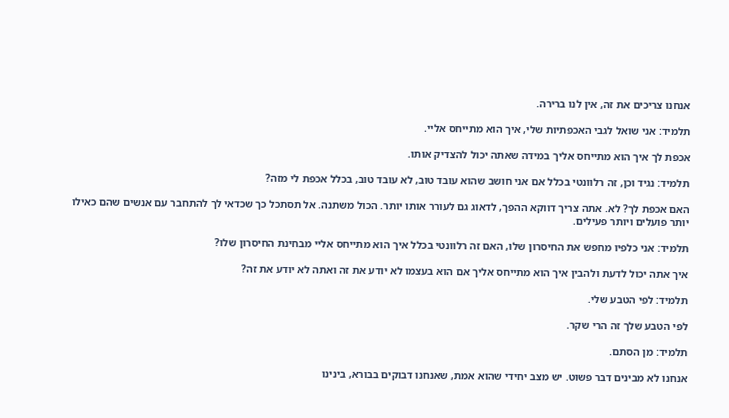אנחנו צריכים את זה, אין לנו ברירה.

תלמיד: אני שואל לגבי האכפתיות שלי, איך הוא מתייחס אליי.

אכפת לך איך הוא מתייחס אליך במידה שאתה יכול להצדיק אותו.

תלמיד: נגיד וכן, זה רלוונטי בכלל אם אני חושב שהוא עובד טוב, לא עובד טוב, בכלל אכפת לי מזה?

האם אכפת לך? לא. אתה צריך דווקא ההפך, לדאוג גם לעורר אותו יותר. הכול משתנה. אל תסתכל כך שכדאי לך להתחבר עם אנשים שהם כאילו יותר פועלים ויותר פעילים.

תלמיד: אני כלפיו מחפש את החיסרון שלו, האם זה רלוונטי בכלל איך הוא מתייחס אליי מבחינת החיסרון שלו?

איך אתה יכול לדעת ולהבין איך הוא מתייחס אליך אם הוא בעצמו לא יודע את זה ואתה לא יודע את זה?

תלמיד: לפי הטבע שלי.

לפי הטבע שלך זה הרי שקר.

תלמיד: מן הסתם.

אנחנו לא מבינים דבר פשוט. יש מצב יחידי שהוא אמת, שאנחנו דבוקים בבורא, בינינו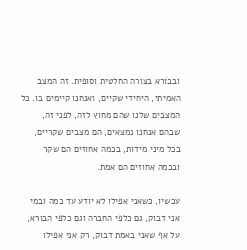ובבורא בצורה החלטית וסופית. זה המצב האמיתי, היחידי שקיים, ואנחנו קיימים בו. כל המצבים שלנו שהם מחוץ לזה, לפני זה, שבהם אנחנו נמצאים, הם מצבים שקריים, בכל מיני מידות, בכמה אחוזים הם שקר ובכמה אחוזים הם אמת.

עכשיו, כשאני אפילו לא יודע עד כמה ובמי אני דבוק, גם כלפי החברה וגם כלפי הבורא, על אף שאני באמת דבוק, רק אני אפילו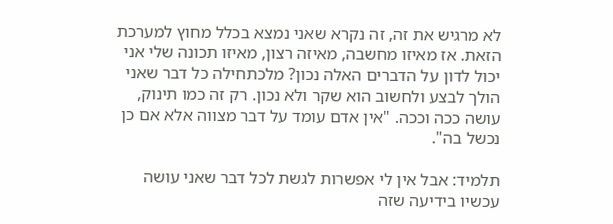לא מרגיש את זה, זה נקרא שאני נמצא בכלל מחוץ למערכת הזאת. אז מאיזו מחשבה, מאיזה רצון, מאיזו תכונה שלי אני יכול לדון על הדברים האלה נכון? מלכתחילה כל דבר שאני הולך לבצע ולחשוב הוא שקר ולא נכון. רק זה כמו תינוק, עושה ככה וככה. "אין אדם עומד על דבר מצווה אלא אם כן נכשל בה".

תלמיד: אבל אין לי אפשרות לגשת לכל דבר שאני עושה עכשיו בידיעה שזה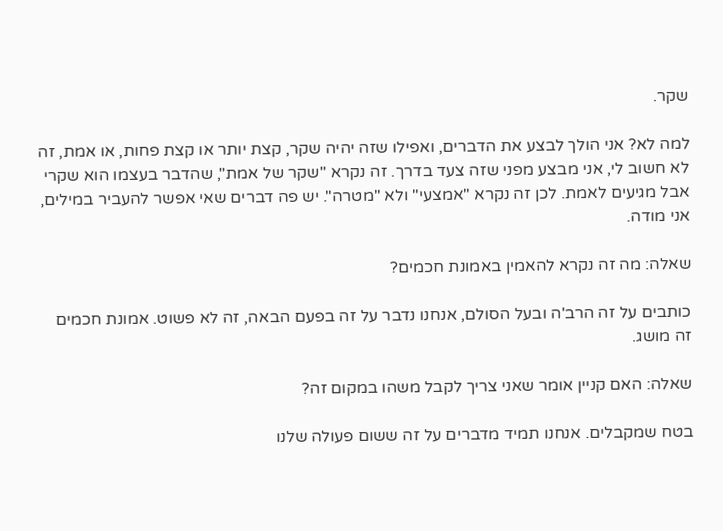שקר.

למה לא? אני הולך לבצע את הדברים, ואפילו שזה יהיה שקר, קצת יותר או קצת פחות, או אמת, זה לא חשוב לי, אני מבצע מפני שזה צעד בדרך. זה נקרא "שקר של אמת", שהדבר בעצמו הוא שקרי אבל מגיעים לאמת. לכן זה נקרא "אמצעי" ולא "מטרה". יש פה דברים שאי אפשר להעביר במילים, אני מודה.

שאלה: מה זה נקרא להאמין באמונת חכמים?

כותבים על זה הרב'ה ובעל הסולם, אנחנו נדבר על זה בפעם הבאה, זה לא פשוט. אמונת חכמים זה מושג.

שאלה: האם קניין אומר שאני צריך לקבל משהו במקום זה?

בטח שמקבלים. אנחנו תמיד מדברים על זה ששום פעולה שלנו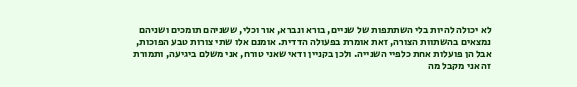לא יכולה להיות בלי השתתפות של שניים, בורא ונברא, אור וכלי, ששניהם תומכים ושניהם נמצאים בהשתוות הצורה, זאת אומרת בפעולה הדדית. אומנם אלו שתי צורות טבע הפוכות, אבל הן פועלות אחת כלפיי השנייה. ולכן בקניין ודאי שאני טורח, אני משלם ביגיעה, ותמורת זה אני מקבל מה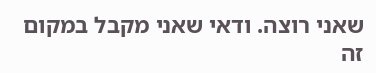שאני רוצה. ודאי שאני מקבל במקום זה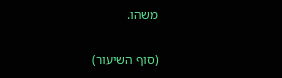משהו.

(סוף השיעור)